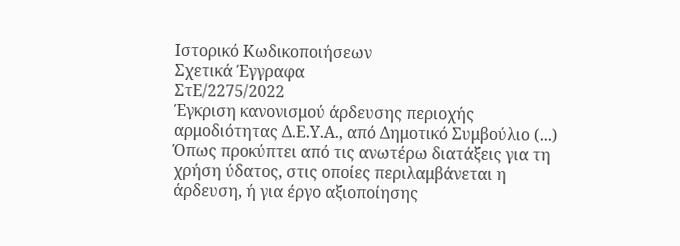Ιστορικό Κωδικοποιήσεων
Σχετικά Έγγραφα
ΣτΕ/2275/2022
Έγκριση κανονισμού άρδευσης περιοχής αρμοδιότητας Δ.Ε.Υ.Α., από Δημοτικό Συμβούλιο (...) Όπως προκύπτει από τις ανωτέρω διατάξεις για τη χρήση ύδατος, στις οποίες περιλαμβάνεται η άρδευση, ή για έργο αξιοποίησης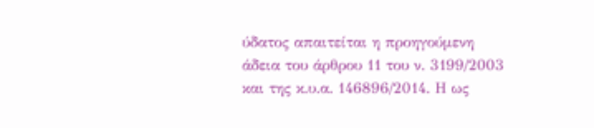ύδατος απαιτείται η προηγούμενη άδεια του άρθρου 11 του ν. 3199/2003 και της κ.υ.α. 146896/2014. Η ως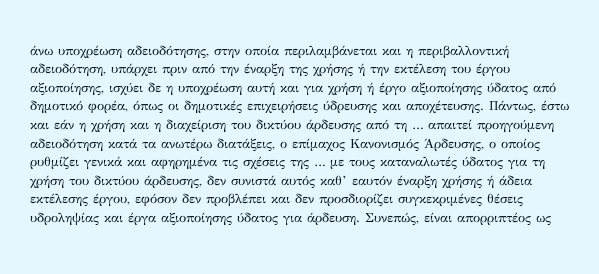άνω υποχρέωση αδειοδότησης, στην οποία περιλαμβάνεται και η περιβαλλοντική αδειοδότηση, υπάρχει πριν από την έναρξη της χρήσης ή την εκτέλεση του έργου αξιοποίησης, ισχύει δε η υποχρέωση αυτή και για χρήση ή έργο αξιοποίησης ύδατος από δημοτικό φορέα, όπως οι δημοτικές επιχειρήσεις ύδρευσης και αποχέτευσης. Πάντως, έστω και εάν η χρήση και η διαχείριση του δικτύου άρδευσης από τη … απαιτεί προηγούμενη αδειοδότηση κατά τα ανωτέρω διατάξεις, ο επίμαχος Κανονισμός Άρδευσης, ο οποίος ρυθμίζει γενικά και αφηρημένα τις σχέσεις της … με τους καταναλωτές ύδατος για τη χρήση του δικτύου άρδευσης, δεν συνιστά αυτός καθ’ εαυτόν έναρξη χρήσης ή άδεια εκτέλεσης έργου, εφόσον δεν προβλέπει και δεν προσδιορίζει συγκεκριμένες θέσεις υδροληψίας και έργα αξιοποίησης ύδατος για άρδευση. Συνεπώς, είναι απορριπτέος ως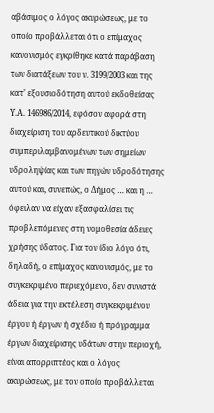αβάσιμος ο λόγος ακυρώσεως, με το οποίο προβάλλεται ότι ο επίμαχος κανονισμός εγκρίθηκε κατά παράβαση των διατάξεων του ν. 3199/2003 και της κατ’ εξουσιοδότηση αυτού εκδοθείσας Υ.Α. 146986/2014, εφόσον αφορά στη διαχείριση του αρδευτικού δικτύου συμπεριλαμβανομένων των σημείων υδροληψίας και των πηγών υδροδότησης αυτού και, συνεπώς, ο Δήμος … και η … όφειλαν να είχαν εξασφαλίσει τις προβλεπόμενες στη νομοθεσία άδειες χρήσης ύδατος. Για τον ίδιο λόγο ότι, δηλαδή, ο επίμαχος κανονισμός, με το συγκεκριμένο περιεχόμενο, δεν συνιστά άδεια για την εκτέλεση συγκεκριμένου έργου ή έργων ή σχέδιο ή πρόγραμμα έργων διαχείρισης υδάτων στην περιοχή, είναι απορριπτέος και ο λόγος ακυρώσεως, με τον οποίο προβάλλεται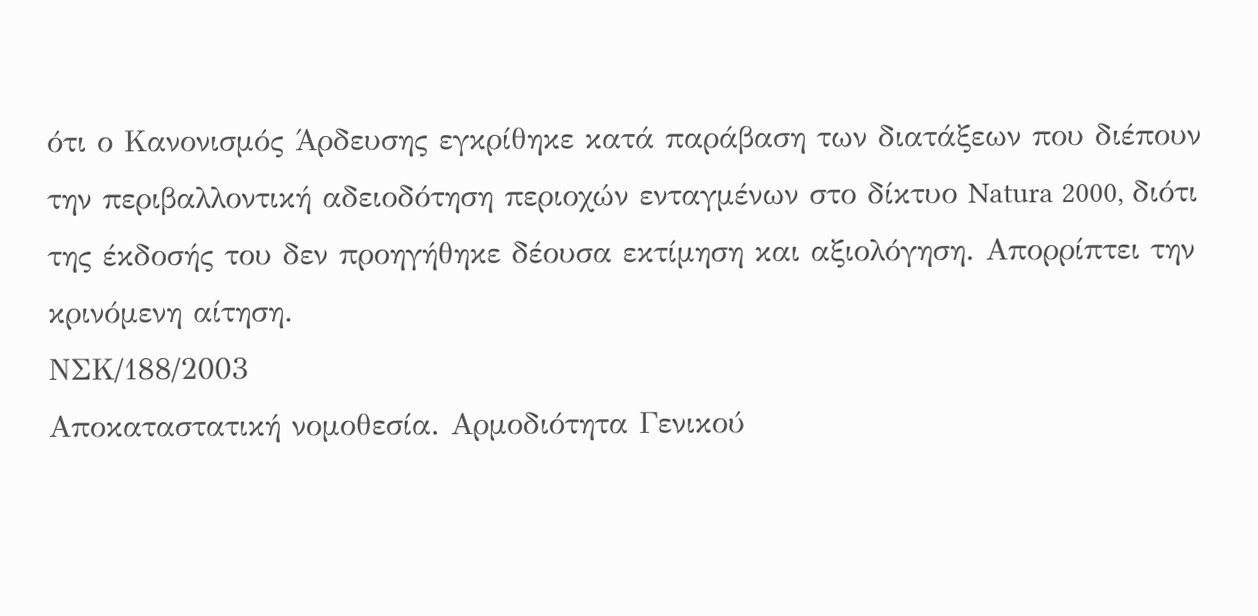ότι ο Κανονισμός Άρδευσης εγκρίθηκε κατά παράβαση των διατάξεων που διέπουν την περιβαλλοντική αδειοδότηση περιοχών ενταγμένων στο δίκτυο Natura 2000, διότι της έκδοσής του δεν προηγήθηκε δέουσα εκτίμηση και αξιολόγηση. Απορρίπτει την κρινόμενη αίτηση.
ΝΣΚ/188/2003
Αποκαταστατική νομοθεσία. Αρμοδιότητα Γενικού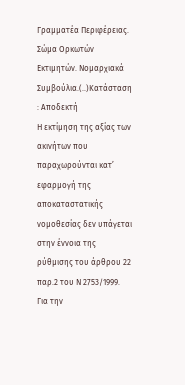Γραμματέα Περιφέρειας. Σώμα Ορκωτών Εκτιμητών. Νομαρχιακά Συμβούλια.(..)Κατάσταση : Αποδεκτή
Η εκτίμηση της αξίας των ακινήτων που παραχωρούνται κατ’ εφαρμογή της αποκαταστατικής νομοθεσίας δεν υπάγεται στην έννοια της ρύθμισης του άρθρου 22 παρ.2 του Ν 2753/1999. Για την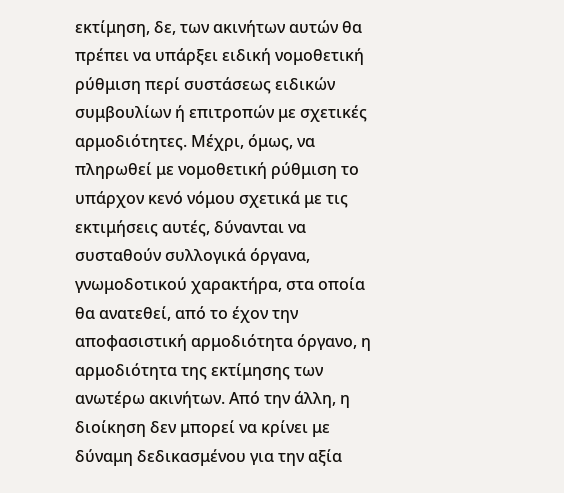εκτίμηση, δε, των ακινήτων αυτών θα πρέπει να υπάρξει ειδική νομοθετική ρύθμιση περί συστάσεως ειδικών συμβουλίων ή επιτροπών με σχετικές αρμοδιότητες. Μέχρι, όμως, να πληρωθεί με νομοθετική ρύθμιση το υπάρχον κενό νόμου σχετικά με τις εκτιμήσεις αυτές, δύνανται να συσταθούν συλλογικά όργανα, γνωμοδοτικού χαρακτήρα, στα οποία θα ανατεθεί, από το έχον την αποφασιστική αρμοδιότητα όργανο, η αρμοδιότητα της εκτίμησης των ανωτέρω ακινήτων. Από την άλλη, η διοίκηση δεν μπορεί να κρίνει με δύναμη δεδικασμένου για την αξία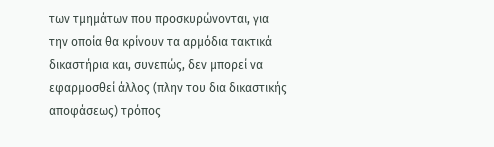των τμημάτων που προσκυρώνονται, για την οποία θα κρίνουν τα αρμόδια τακτικά δικαστήρια και, συνεπώς, δεν μπορεί να εφαρμοσθεί άλλος (πλην του δια δικαστικής αποφάσεως) τρόπος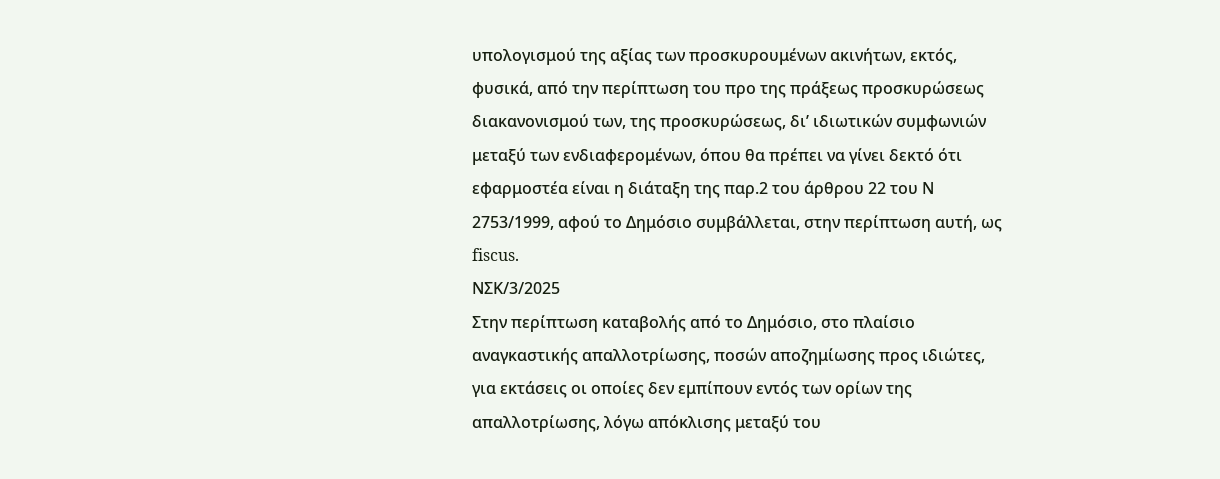υπολογισμού της αξίας των προσκυρουμένων ακινήτων, εκτός, φυσικά, από την περίπτωση του προ της πράξεως προσκυρώσεως διακανονισμού των, της προσκυρώσεως, δι’ ιδιωτικών συμφωνιών μεταξύ των ενδιαφερομένων, όπου θα πρέπει να γίνει δεκτό ότι εφαρμοστέα είναι η διάταξη της παρ.2 του άρθρου 22 του Ν 2753/1999, αφού το Δημόσιο συμβάλλεται, στην περίπτωση αυτή, ως fiscus.
ΝΣΚ/3/2025
Στην περίπτωση καταβολής από το Δημόσιο, στο πλαίσιο αναγκαστικής απαλλοτρίωσης, ποσών αποζημίωσης προς ιδιώτες, για εκτάσεις οι οποίες δεν εμπίπουν εντός των ορίων της απαλλοτρίωσης, λόγω απόκλισης μεταξύ του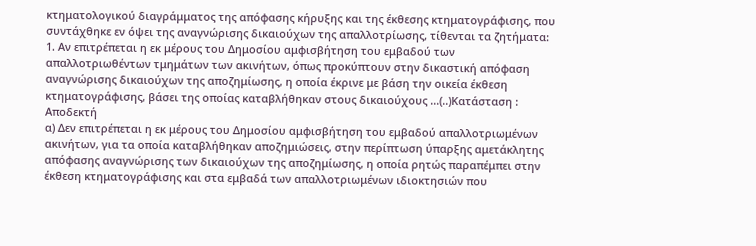κτηματολογικού διαγράμματος της απόφασης κήρυξης και της έκθεσης κτηματογράφισης, που συντάχθηκε εν όψει της αναγνώρισης δικαιούχων της απαλλοτρίωσης, τίθενται τα ζητήματα: 1. Αν επιτρέπεται η εκ μέρους του Δημοσίου αμφισβήτηση του εμβαδού των απαλλοτριωθέντων τμημάτων των ακινήτων, όπως προκύπτουν στην δικαστική απόφαση αναγνώρισης δικαιούχων της αποζημίωσης, η οποία έκρινε με βάση την οικεία έκθεση κτηματογράφισης, βάσει της οποίας καταβλήθηκαν στους δικαιούχους ...(..)Κατάσταση : Αποδεκτή
α) Δεν επιτρέπεται η εκ μέρους του Δημοσίου αμφισβήτηση του εμβαδού απαλλοτριωμένων ακινήτων, για τα οποία καταβλήθηκαν αποζημιώσεις, στην περίπτωση ύπαρξης αμετάκλητης απόφασης αναγνώρισης των δικαιούχων της αποζημίωσης, η οποία ρητώς παραπέμπει στην έκθεση κτηματογράφισης και στα εμβαδά των απαλλοτριωμένων ιδιοκτησιών που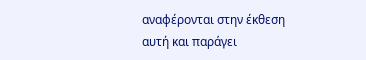αναφέρονται στην έκθεση αυτή και παράγει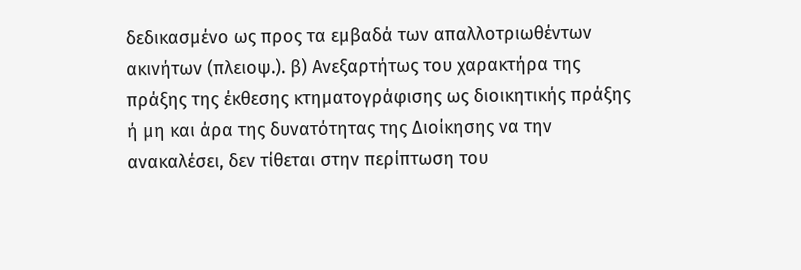δεδικασμένο ως προς τα εμβαδά των απαλλοτριωθέντων ακινήτων (πλειοψ.). β) Ανεξαρτήτως του χαρακτήρα της πράξης της έκθεσης κτηματογράφισης ως διοικητικής πράξης ή μη και άρα της δυνατότητας της Διοίκησης να την ανακαλέσει, δεν τίθεται στην περίπτωση του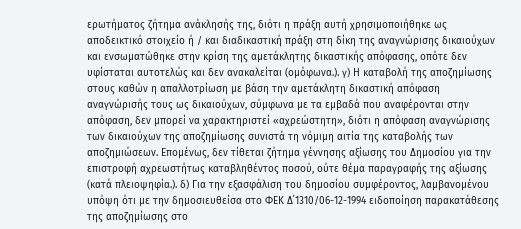ερωτήματος ζήτημα ανάκλησής της, διότι η πράξη αυτή χρησιμοποιήθηκε ως αποδεικτικό στοιχείο ή / και διαδικαστική πράξη στη δίκη της αναγνώρισης δικαιούχων και ενσωματώθηκε στην κρίση της αμετάκλητης δικαστικής απόφασης, οπότε δεν υφίσταται αυτοτελώς και δεν ανακαλείται (ομόφωνα.). γ) Η καταβολή της αποζημίωσης στους καθών η απαλλοτρίωση με βάση την αμετάκλητη δικαστική απόφαση αναγνώρισής τους ως δικαιούχων, σύμφωνα με τα εμβαδά που αναφέρονται στην απόφαση, δεν μπορεί να χαρακτηριστεί «αχρεώστητη», διότι η απόφαση αναγνώρισης των δικαιούχων της αποζημίωσης συνιστά τη νόμιμη αιτία της καταβολής των αποζημιώσεων. Επομένως, δεν τίθεται ζήτημα γέννησης αξίωσης του Δημοσίου για την επιστροφή αχρεωστήτως καταβληθέντος ποσού, ούτε θέμα παραγραφής της αξίωσης (κατά πλειοψηφία.). δ) Για την εξασφάλιση του δημοσίου συμφέροντος, λαμβανομένου υπόψη ότι με την δημοσιευθείσα στο ΦΕΚ Δ΄1310/06-12-1994 ειδοποίηση παρακατάθεσης της αποζημίωσης στο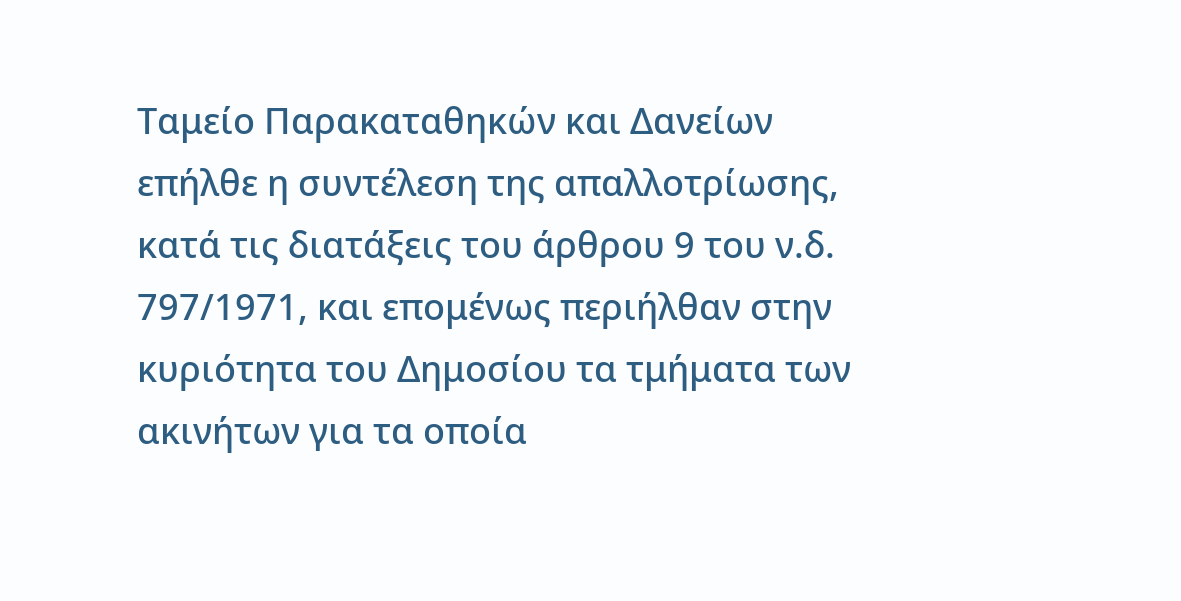Ταμείο Παρακαταθηκών και Δανείων επήλθε η συντέλεση της απαλλοτρίωσης, κατά τις διατάξεις του άρθρου 9 του ν.δ. 797/1971, και επομένως περιήλθαν στην κυριότητα του Δημοσίου τα τμήματα των ακινήτων για τα οποία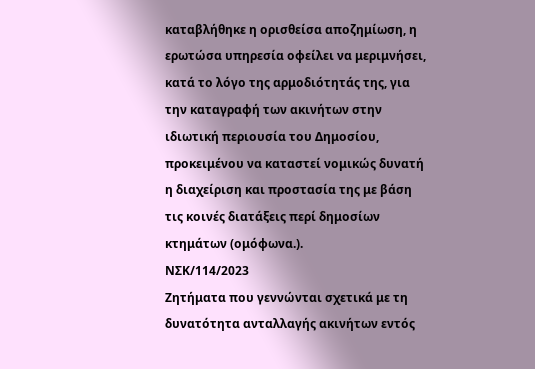καταβλήθηκε η ορισθείσα αποζημίωση, η ερωτώσα υπηρεσία οφείλει να μεριμνήσει, κατά το λόγο της αρμοδιότητάς της, για την καταγραφή των ακινήτων στην ιδιωτική περιουσία του Δημοσίου, προκειμένου να καταστεί νομικώς δυνατή η διαχείριση και προστασία της με βάση τις κοινές διατάξεις περί δημοσίων κτημάτων (ομόφωνα.).
ΝΣΚ/114/2023
Ζητήματα που γεννώνται σχετικά με τη δυνατότητα ανταλλαγής ακινήτων εντός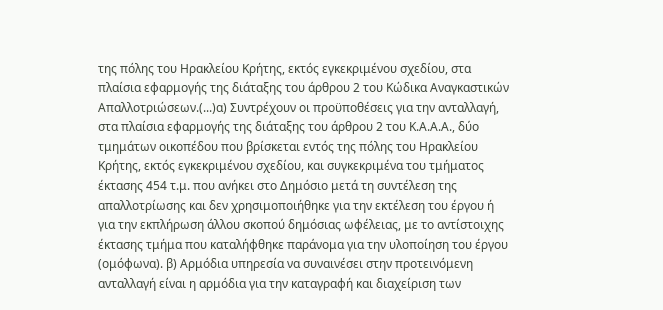της πόλης του Ηρακλείου Κρήτης, εκτός εγκεκριμένου σχεδίου, στα πλαίσια εφαρμογής της διάταξης του άρθρου 2 του Κώδικα Αναγκαστικών Απαλλοτριώσεων.(...)α) Συντρέχουν οι προϋποθέσεις για την ανταλλαγή, στα πλαίσια εφαρμογής της διάταξης του άρθρου 2 του Κ.Α.Α.Α., δύο τμημάτων οικοπέδου που βρίσκεται εντός της πόλης του Ηρακλείου Κρήτης, εκτός εγκεκριμένου σχεδίου, και συγκεκριμένα του τμήματος έκτασης 454 τ.μ. που ανήκει στο Δημόσιο μετά τη συντέλεση της απαλλοτρίωσης και δεν χρησιμοποιήθηκε για την εκτέλεση του έργου ή για την εκπλήρωση άλλου σκοπού δημόσιας ωφέλειας, με το αντίστοιχης έκτασης τμήμα που καταλήφθηκε παράνομα για την υλοποίηση του έργου (ομόφωνα). β) Αρμόδια υπηρεσία να συναινέσει στην προτεινόμενη ανταλλαγή είναι η αρμόδια για την καταγραφή και διαχείριση των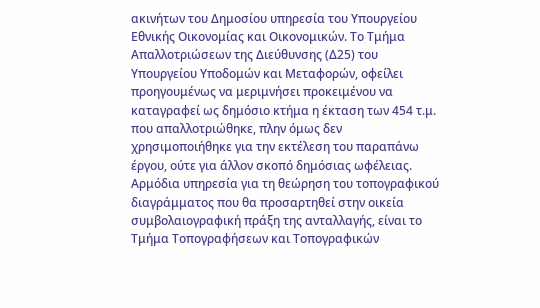ακινήτων του Δημοσίου υπηρεσία του Υπουργείου Εθνικής Οικονομίας και Οικονομικών. Το Τμήμα Απαλλοτριώσεων της Διεύθυνσης (Δ25) του Υπουργείου Υποδομών και Μεταφορών, οφείλει προηγουμένως να μεριμνήσει προκειμένου να καταγραφεί ως δημόσιο κτήμα η έκταση των 454 τ.μ. που απαλλοτριώθηκε, πλην όμως δεν χρησιμοποιήθηκε για την εκτέλεση του παραπάνω έργου, ούτε για άλλον σκοπό δημόσιας ωφέλειας. Αρμόδια υπηρεσία για τη θεώρηση του τοπογραφικού διαγράμματος που θα προσαρτηθεί στην οικεία συμβολαιογραφική πράξη της ανταλλαγής, είναι το Τμήμα Τοπογραφήσεων και Τοπογραφικών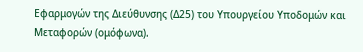Εφαρμογών της Διεύθυνσης (Δ25) του Υπουργείου Υποδομών και Μεταφορών (ομόφωνα).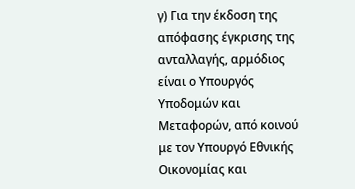γ) Για την έκδοση της απόφασης έγκρισης της ανταλλαγής, αρμόδιος είναι ο Υπουργός Υποδομών και Μεταφορών, από κοινού με τον Υπουργό Εθνικής Οικονομίας και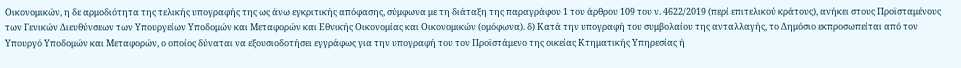Οικονομικών, η δε αρμοδιότητα της τελικής υπογραφής της ως άνω εγκριτικής απόφασης, σύμφωνα με τη διάταξη της παραγράφου 1 του άρθρου 109 του ν. 4622/2019 (περί επιτελικού κράτους), ανήκει στους Προϊσταμένους των Γενικών Διευθύνσεων των Υπουργείων Υποδομών και Μεταφορών και Εθνικής Οικονομίας και Οικονομικών (ομόφωνα). δ) Κατά την υπογραφή του συμβολαίου της ανταλλαγής, το Δημόσιο εκπροσωπείται από τον Υπουργό Υποδομών και Μεταφορών, ο οποίος δύναται να εξουσιοδοτήσει εγγράφως για την υπογραφή του τον Προϊστάμενο της οικείας Κτηματικής Υπηρεσίας ή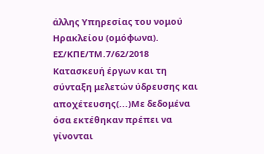άλλης Υπηρεσίας του νομού Ηρακλείου (ομόφωνα).
ΕΣ/ΚΠΕ/ΤΜ.7/62/2018
Κατασκευή έργων και τη σύνταξη μελετών ύδρευσης και αποχέτευσης(...)Με δεδομένα όσα εκτέθηκαν πρέπει να γίνονται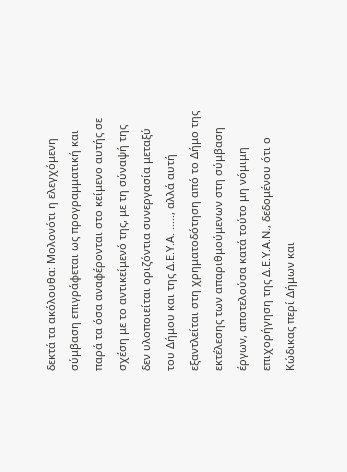δεκτά τα ακόλουθα: Μολονότι η ελεγχόμενη σύμβαση επιγράφεται ως προγραμματική και παρά τα όσα αναφέρονται στο κείμενο αυτής σε σχέση με το αντικείμενό της, με τη σύναψή της δεν υλοποιείται οριζόντια συνεργασία μεταξύ του Δήμου και της Δ.Ε.Υ.Α. ....., αλλά αυτή εξαντλείται στη χρηματοδότηση από το Δήμο της εκτέλεσης των απαριθμούμενων στη σύμβαση έργων, αποτελούσα κατά τούτο μη νόμιμη επιχορήγηση της Δ.Ε.Υ.Α.Ν., δεδομένου ότι ο Κώδικας περί Δήμων και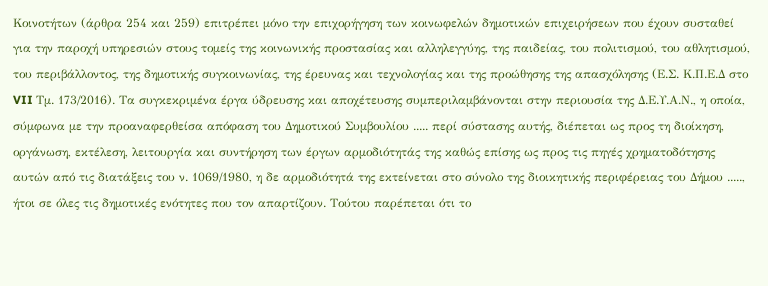Κοινοτήτων (άρθρα 254 και 259) επιτρέπει μόνο την επιχορήγηση των κοινωφελών δημοτικών επιχειρήσεων που έχουν συσταθεί για την παροχή υπηρεσιών στους τομείς της κοινωνικής προστασίας και αλληλεγγύης, της παιδείας, του πολιτισμού, του αθλητισμού, του περιβάλλοντος, της δημοτικής συγκοινωνίας, της έρευνας και τεχνολογίας και της προώθησης της απασχόλησης (Ε.Σ. Κ.Π.Ε.Δ στο VII Τμ. 173/2016). Τα συγκεκριμένα έργα ύδρευσης και αποχέτευσης συμπεριλαμβάνονται στην περιουσία της Δ.Ε.Υ.Α.Ν., η οποία, σύμφωνα με την προαναφερθείσα απόφαση του Δημοτικού Συμβουλίου ..... περί σύστασης αυτής, διέπεται ως προς τη διοίκηση, οργάνωση, εκτέλεση, λειτουργία και συντήρηση των έργων αρμοδιότητάς της καθώς επίσης ως προς τις πηγές χρηματοδότησης αυτών από τις διατάξεις του ν. 1069/1980, η δε αρμοδιότητά της εκτείνεται στο σύνολο της διοικητικής περιφέρειας του Δήμου ....., ήτοι σε όλες τις δημοτικές ενότητες που τον απαρτίζουν. Τούτου παρέπεται ότι το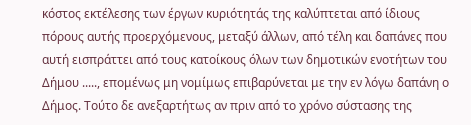κόστος εκτέλεσης των έργων κυριότητάς της καλύπτεται από ίδιους πόρους αυτής προερχόμενους, μεταξύ άλλων, από τέλη και δαπάνες που αυτή εισπράττει από τους κατοίκους όλων των δημοτικών ενοτήτων του Δήμου ....., επομένως μη νομίμως επιβαρύνεται με την εν λόγω δαπάνη ο Δήμος. Τούτο δε ανεξαρτήτως αν πριν από το χρόνο σύστασης της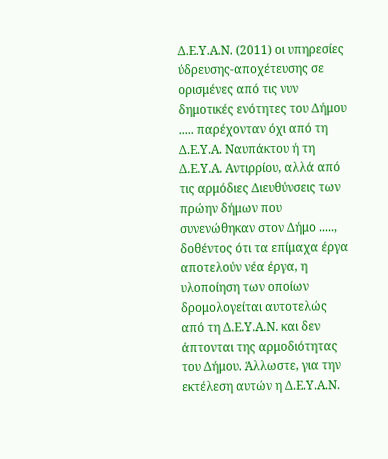Δ.Ε.Υ.Α.Ν. (2011) οι υπηρεσίες ύδρευσης-αποχέτευσης σε ορισμένες από τις νυν δημοτικές ενότητες του Δήμου ..... παρέχονταν όχι από τη Δ.Ε.Υ.Α. Ναυπάκτου ή τη Δ.Ε.Υ.Α. Αντιρρίου, αλλά από τις αρμόδιες Διευθύνσεις των πρώην δήμων που συνενώθηκαν στον Δήμο ....., δοθέντος ότι τα επίμαχα έργα αποτελούν νέα έργα, η υλοποίηση των οποίων δρομολογείται αυτοτελώς από τη Δ.Ε.Υ.Α.Ν. και δεν άπτονται της αρμοδιότητας του Δήμου. Άλλωστε, για την εκτέλεση αυτών η Δ.Ε.Υ.Α.Ν.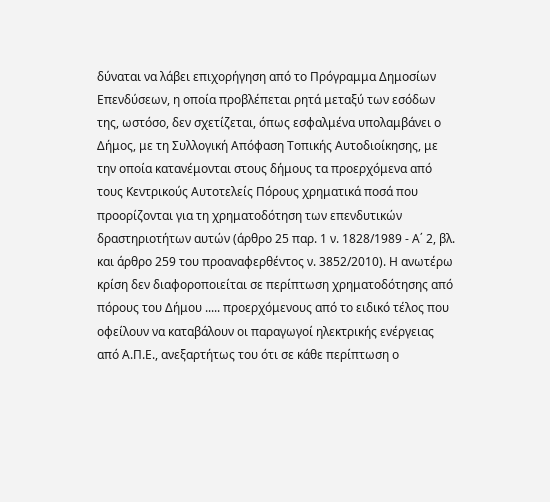δύναται να λάβει επιχορήγηση από το Πρόγραμμα Δημοσίων Επενδύσεων, η οποία προβλέπεται ρητά μεταξύ των εσόδων της, ωστόσο, δεν σχετίζεται, όπως εσφαλμένα υπολαμβάνει ο Δήμος, με τη Συλλογική Απόφαση Τοπικής Αυτοδιοίκησης, με την οποία κατανέμονται στους δήμους τα προερχόμενα από τους Κεντρικούς Αυτοτελείς Πόρους χρηματικά ποσά που προορίζονται για τη χρηματοδότηση των επενδυτικών δραστηριοτήτων αυτών (άρθρο 25 παρ. 1 ν. 1828/1989 - Α΄ 2, βλ. και άρθρο 259 του προαναφερθέντος ν. 3852/2010). Η ανωτέρω κρίση δεν διαφοροποιείται σε περίπτωση χρηματοδότησης από πόρους του Δήμου ..... προερχόμενους από το ειδικό τέλος που οφείλουν να καταβάλουν οι παραγωγοί ηλεκτρικής ενέργειας από Α.Π.Ε., ανεξαρτήτως του ότι σε κάθε περίπτωση ο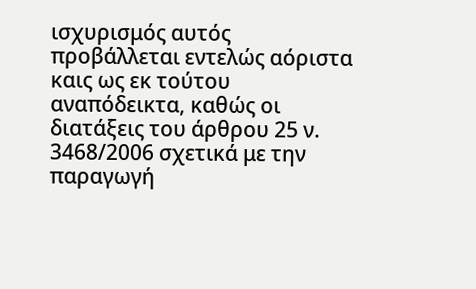ισχυρισμός αυτός προβάλλεται εντελώς αόριστα καις ως εκ τούτου αναπόδεικτα, καθώς οι διατάξεις του άρθρου 25 ν. 3468/2006 σχετικά με την παραγωγή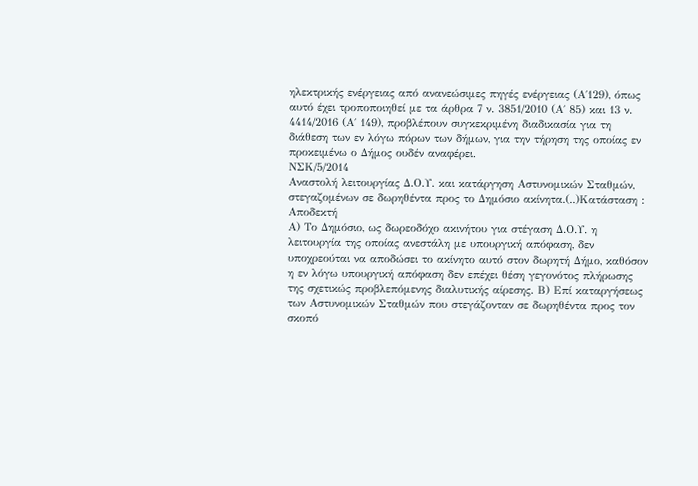ηλεκτρικής ενέργειας από ανανεώσιμες πηγές ενέργειας (Α΄129), όπως αυτό έχει τροποποιηθεί με τα άρθρα 7 ν. 3851/2010 (Α΄ 85) και 13 ν. 4414/2016 (Α΄ 149), προβλέπουν συγκεκριμένη διαδικασία για τη διάθεση των εν λόγω πόρων των δήμων, για την τήρηση της οποίας εν προκειμένω ο Δήμος ουδέν αναφέρει.
ΝΣΚ/5/2014
Αναστολή λειτουργίας Δ.Ο.Υ. και κατάργηση Αστυνομικών Σταθμών, στεγαζομένων σε δωρηθέντα προς το Δημόσιο ακίνητα.(..)Κατάσταση : Αποδεκτή
Α) Το Δημόσιο, ως δωρεοδόχο ακινήτου για στέγαση Δ.Ο.Υ. η λειτουργία της οποίας ανεστάλη με υπουργική απόφαση, δεν υποχρεούται να αποδώσει το ακίνητο αυτό στον δωρητή Δήμο, καθόσον η εν λόγω υπουργική απόφαση δεν επέχει θέση γεγονότος πλήρωσης της σχετικώς προβλεπόμενης διαλυτικής αίρεσης. Β) Επί καταργήσεως των Αστυνομικών Σταθμών που στεγάζονταν σε δωρηθέντα προς τον σκοπό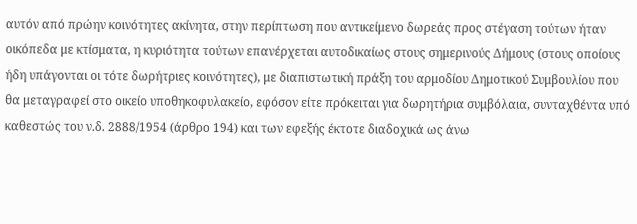αυτόν από πρώην κοινότητες ακίνητα, στην περίπτωση που αντικείμενο δωρεάς προς στέγαση τούτων ήταν οικόπεδα με κτίσματα, η κυριότητα τούτων επανέρχεται αυτοδικαίως στους σημερινούς Δήμους (στους οποίους ήδη υπάγονται οι τότε δωρήτριες κοινότητες), με διαπιστωτική πράξη του αρμοδίου Δημοτικού Συμβουλίου που θα μεταγραφεί στο οικείο υποθηκοφυλακείο, εφόσον είτε πρόκειται για δωρητήρια συμβόλαια, συνταχθέντα υπό καθεστώς του ν.δ. 2888/1954 (άρθρο 194) και των εφεξής έκτοτε διαδοχικά ως άνω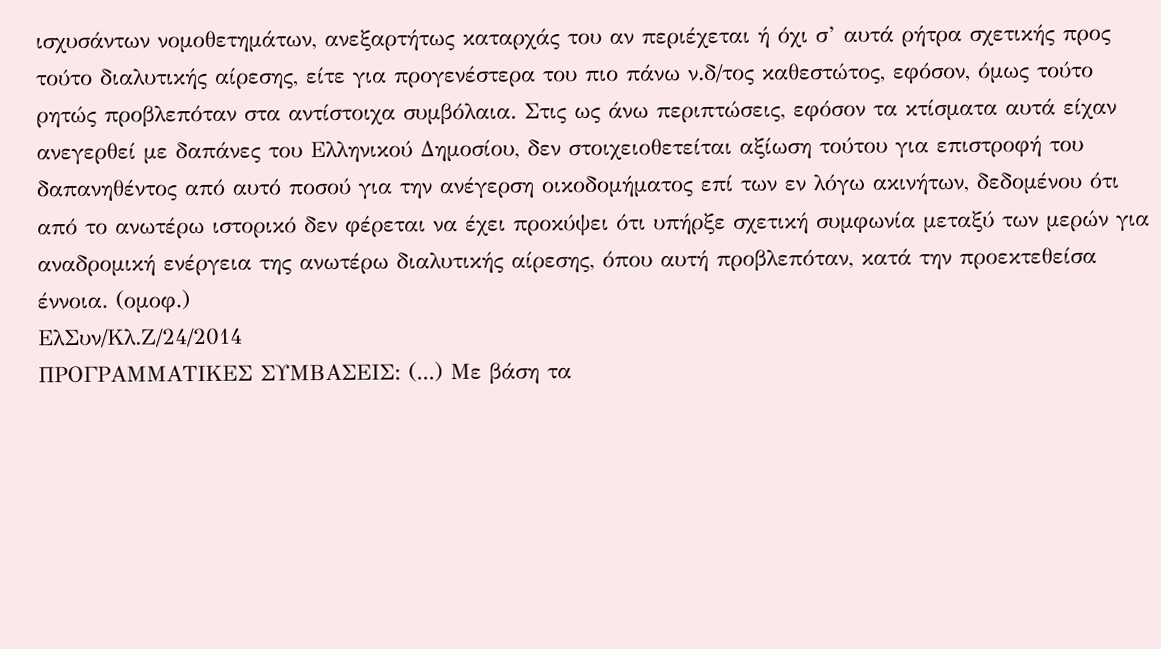ισχυσάντων νομοθετημάτων, ανεξαρτήτως καταρχάς του αν περιέχεται ή όχι σ’ αυτά ρήτρα σχετικής προς τούτο διαλυτικής αίρεσης, είτε για προγενέστερα του πιο πάνω ν.δ/τος καθεστώτος, εφόσον, όμως τούτο ρητώς προβλεπόταν στα αντίστοιχα συμβόλαια. Στις ως άνω περιπτώσεις, εφόσον τα κτίσματα αυτά είχαν ανεγερθεί με δαπάνες του Ελληνικού Δημοσίου, δεν στοιχειοθετείται αξίωση τούτου για επιστροφή του δαπανηθέντος από αυτό ποσού για την ανέγερση οικοδομήματος επί των εν λόγω ακινήτων, δεδομένου ότι από το ανωτέρω ιστορικό δεν φέρεται να έχει προκύψει ότι υπήρξε σχετική συμφωνία μεταξύ των μερών για αναδρομική ενέργεια της ανωτέρω διαλυτικής αίρεσης, όπου αυτή προβλεπόταν, κατά την προεκτεθείσα έννοια. (ομοφ.)
ΕλΣυν/Κλ.Ζ/24/2014
ΠΡΟΓΡΑΜΜΑΤΙΚΕΣ ΣΥΜΒΑΣΕΙΣ: (...) Με βάση τα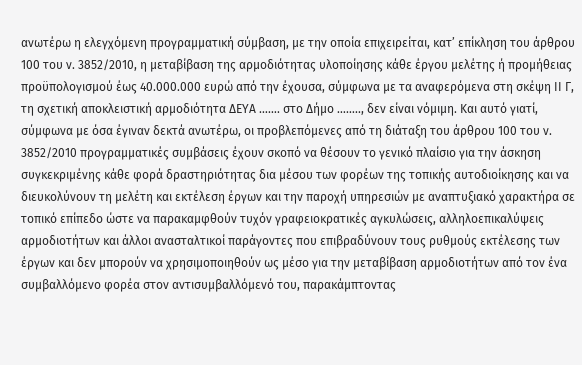ανωτέρω η ελεγχόμενη προγραμματική σύμβαση, με την οποία επιχειρείται, κατ’ επίκληση του άρθρου 100 του ν. 3852/2010, η μεταβίβαση της αρμοδιότητας υλοποίησης κάθε έργου μελέτης ή προμήθειας προϋπολογισμού έως 40.000.000 ευρώ από την έχουσα, σύμφωνα με τα αναφερόμενα στη σκέψη ΙΙ Γ, τη σχετική αποκλειστική αρμοδιότητα ΔΕΥΑ ……. στο Δήμο …….., δεν είναι νόμιμη. Και αυτό γιατί, σύμφωνα με όσα έγιναν δεκτά ανωτέρω, οι προβλεπόμενες από τη διάταξη του άρθρου 100 του ν. 3852/2010 προγραμματικές συμβάσεις έχουν σκοπό να θέσουν το γενικό πλαίσιο για την άσκηση συγκεκριμένης κάθε φορά δραστηριότητας δια μέσου των φορέων της τοπικής αυτοδιοίκησης και να διευκολύνουν τη μελέτη και εκτέλεση έργων και την παροχή υπηρεσιών με αναπτυξιακό χαρακτήρα σε τοπικό επίπεδο ώστε να παρακαμφθούν τυχόν γραφειοκρατικές αγκυλώσεις, αλληλοεπικαλύψεις αρμοδιοτήτων και άλλοι ανασταλτικοί παράγοντες που επιβραδύνουν τους ρυθμούς εκτέλεσης των έργων και δεν μπορούν να χρησιμοποιηθούν ως μέσο για την μεταβίβαση αρμοδιοτήτων από τον ένα συμβαλλόμενο φορέα στον αντισυμβαλλόμενό του, παρακάμπτοντας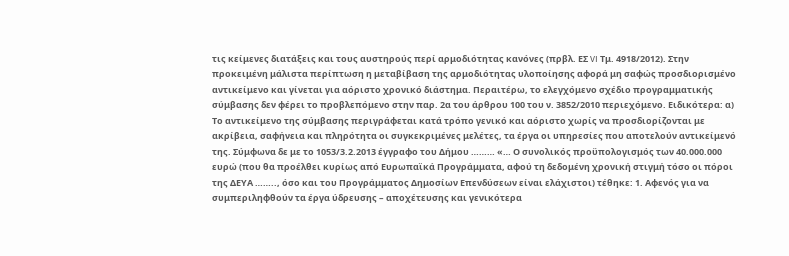τις κείμενες διατάξεις και τους αυστηρούς περί αρμοδιότητας κανόνες (πρβλ. ΕΣ VI Τμ. 4918/2012). Στην προκειμένη μάλιστα περίπτωση η μεταβίβαση της αρμοδιότητας υλοποίησης αφορά μη σαφώς προσδιορισμένο αντικείμενο και γίνεται για αόριστο χρονικό διάστημα. Περαιτέρω, το ελεγχόμενο σχέδιο προγραμματικής σύμβασης δεν φέρει το προβλεπόμενο στην παρ. 2α του άρθρου 100 του ν. 3852/2010 περιεχόμενο. Ειδικότερα: α) Το αντικείμενο της σύμβασης περιγράφεται κατά τρόπο γενικό και αόριστο χωρίς να προσδιορίζονται με ακρίβεια, σαφήνεια και πληρότητα οι συγκεκριμένες μελέτες, τα έργα οι υπηρεσίες που αποτελούν αντικείμενό της. Σύμφωνα δε με το 1053/3.2.2013 έγγραφο του Δήμου ……… «… Ο συνολικός προϋπολογισμός των 40.000.000 ευρώ (που θα προέλθει κυρίως από Ευρωπαϊκά Προγράμματα, αφού τη δεδομένη χρονική στιγμή τόσο οι πόροι της ΔΕΥΑ …….., όσο και του Προγράμματος Δημοσίων Επενδύσεων είναι ελάχιστοι) τέθηκε: 1. Αφενός για να συμπεριληφθούν τα έργα ύδρευσης – αποχέτευσης και γενικότερα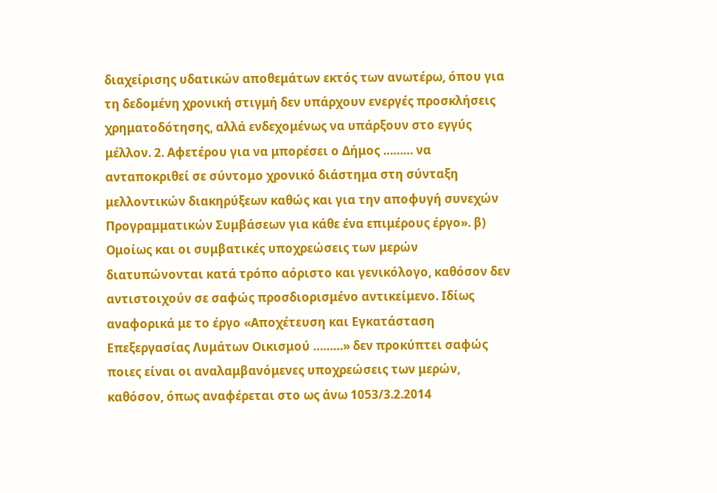διαχείρισης υδατικών αποθεμάτων εκτός των ανωτέρω, όπου για τη δεδομένη χρονική στιγμή δεν υπάρχουν ενεργές προσκλήσεις χρηματοδότησης, αλλά ενδεχομένως να υπάρξουν στο εγγύς μέλλον. 2. Αφετέρου για να μπορέσει ο Δήμος ……… να ανταποκριθεί σε σύντομο χρονικό διάστημα στη σύνταξη μελλοντικών διακηρύξεων καθώς και για την αποφυγή συνεχών Προγραμματικών Συμβάσεων για κάθε ένα επιμέρους έργο». β) Ομοίως και οι συμβατικές υποχρεώσεις των μερών διατυπώνονται κατά τρόπο αόριστο και γενικόλογο, καθόσον δεν αντιστοιχούν σε σαφώς προσδιορισμένο αντικείμενο. Ιδίως αναφορικά με το έργο «Αποχέτευση και Εγκατάσταση Επεξεργασίας Λυμάτων Οικισμού ………» δεν προκύπτει σαφώς ποιες είναι οι αναλαμβανόμενες υποχρεώσεις των μερών, καθόσον, όπως αναφέρεται στο ως άνω 1053/3.2.2014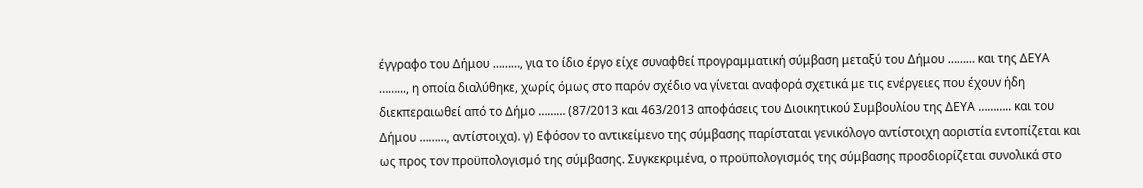έγγραφο του Δήμου ………, για το ίδιο έργο είχε συναφθεί προγραμματική σύμβαση μεταξύ του Δήμου ……… και της ΔΕΥΑ ……..., η οποία διαλύθηκε, χωρίς όμως στο παρόν σχέδιο να γίνεται αναφορά σχετικά με τις ενέργειες που έχουν ήδη διεκπεραιωθεί από το Δήμο ……… (87/2013 και 463/2013 αποφάσεις του Διοικητικού Συμβουλίου της ΔΕΥΑ ……….. και του Δήμου ………, αντίστοιχα). γ) Εφόσον το αντικείμενο της σύμβασης παρίσταται γενικόλογο αντίστοιχη αοριστία εντοπίζεται και ως προς τον προϋπολογισμό της σύμβασης. Συγκεκριμένα, ο προϋπολογισμός της σύμβασης προσδιορίζεται συνολικά στο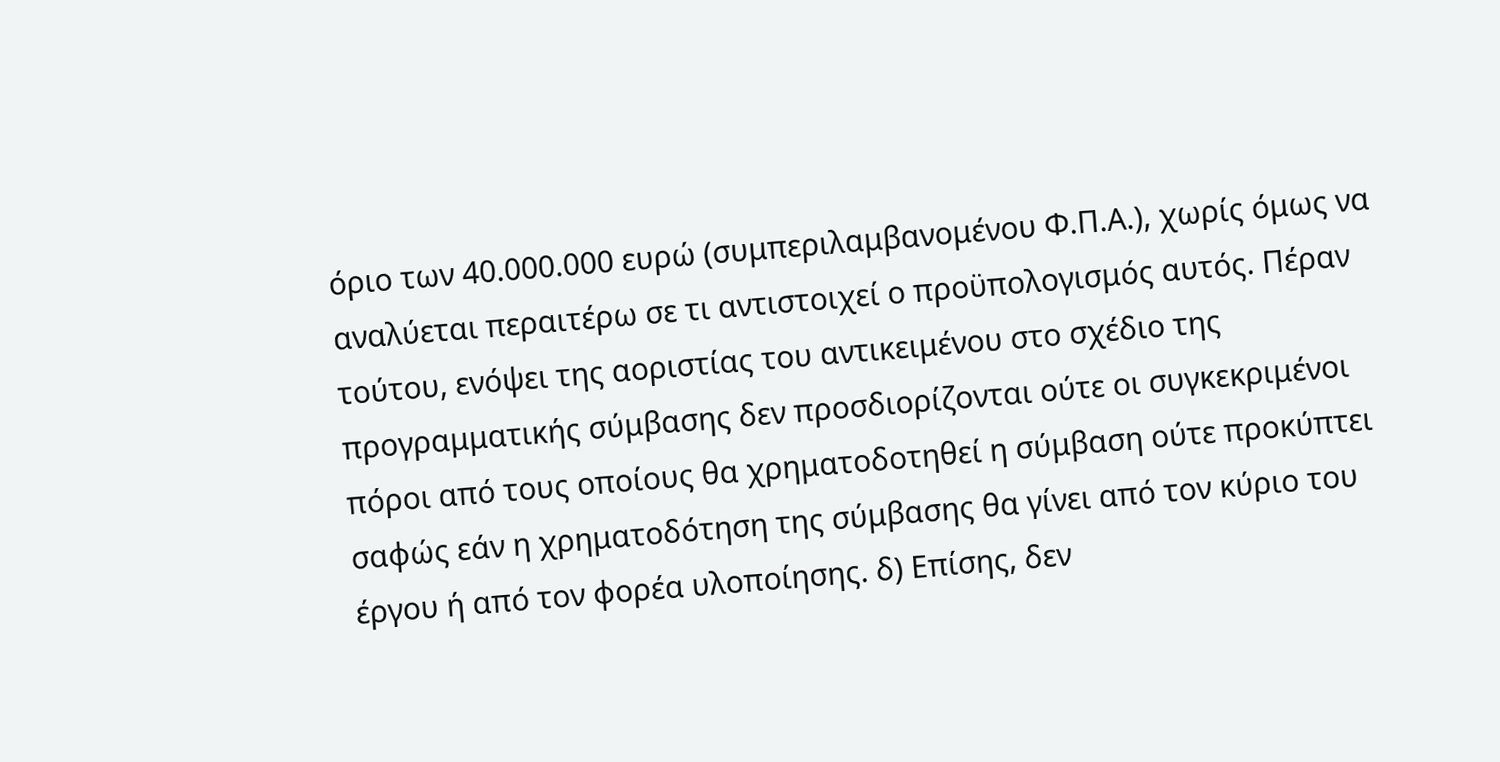όριο των 40.000.000 ευρώ (συμπεριλαμβανομένου Φ.Π.Α.), χωρίς όμως να αναλύεται περαιτέρω σε τι αντιστοιχεί ο προϋπολογισμός αυτός. Πέραν τούτου, ενόψει της αοριστίας του αντικειμένου στο σχέδιο της προγραμματικής σύμβασης δεν προσδιορίζονται ούτε οι συγκεκριμένοι πόροι από τους οποίους θα χρηματοδοτηθεί η σύμβαση ούτε προκύπτει σαφώς εάν η χρηματοδότηση της σύμβασης θα γίνει από τον κύριο του έργου ή από τον φορέα υλοποίησης. δ) Επίσης, δεν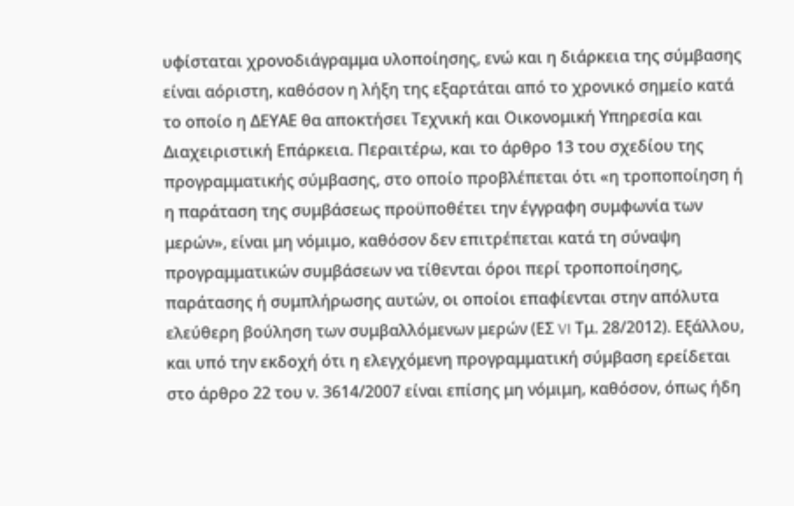υφίσταται χρονοδιάγραμμα υλοποίησης, ενώ και η διάρκεια της σύμβασης είναι αόριστη, καθόσον η λήξη της εξαρτάται από το χρονικό σημείο κατά το οποίο η ΔΕΥΑΕ θα αποκτήσει Τεχνική και Οικονομική Υπηρεσία και Διαχειριστική Επάρκεια. Περαιτέρω, και το άρθρο 13 του σχεδίου της προγραμματικής σύμβασης, στο οποίο προβλέπεται ότι «η τροποποίηση ή η παράταση της συμβάσεως προϋποθέτει την έγγραφη συμφωνία των μερών», είναι μη νόμιμο, καθόσον δεν επιτρέπεται κατά τη σύναψη προγραμματικών συμβάσεων να τίθενται όροι περί τροποποίησης, παράτασης ή συμπλήρωσης αυτών, οι οποίοι επαφίενται στην απόλυτα ελεύθερη βούληση των συμβαλλόμενων μερών (ΕΣ VI Τμ. 28/2012). Εξάλλου, και υπό την εκδοχή ότι η ελεγχόμενη προγραμματική σύμβαση ερείδεται στο άρθρο 22 του ν. 3614/2007 είναι επίσης μη νόμιμη, καθόσον, όπως ήδη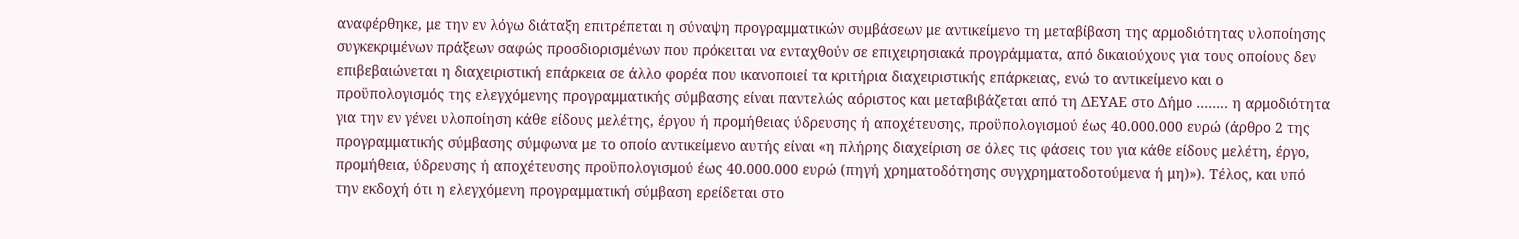αναφέρθηκε, με την εν λόγω διάταξη επιτρέπεται η σύναψη προγραμματικών συμβάσεων με αντικείμενο τη μεταβίβαση της αρμοδιότητας υλοποίησης συγκεκριμένων πράξεων σαφώς προσδιορισμένων που πρόκειται να ενταχθούν σε επιχειρησιακά προγράμματα, από δικαιούχους για τους οποίους δεν επιβεβαιώνεται η διαχειριστική επάρκεια σε άλλο φορέα που ικανοποιεί τα κριτήρια διαχειριστικής επάρκειας, ενώ το αντικείμενο και ο προϋπολογισμός της ελεγχόμενης προγραμματικής σύμβασης είναι παντελώς αόριστος και μεταβιβάζεται από τη ΔΕΥΑΕ στο Δήμο …….. η αρμοδιότητα για την εν γένει υλοποίηση κάθε είδους μελέτης, έργου ή προμήθειας ύδρευσης ή αποχέτευσης, προϋπολογισμού έως 40.000.000 ευρώ (άρθρο 2 της προγραμματικής σύμβασης σύμφωνα με το οποίο αντικείμενο αυτής είναι «η πλήρης διαχείριση σε όλες τις φάσεις του για κάθε είδους μελέτη, έργο, προμήθεια, ύδρευσης ή αποχέτευσης προϋπολογισμού έως 40.000.000 ευρώ (πηγή χρηματοδότησης συγχρηματοδοτούμενα ή μη)»). Τέλος, και υπό την εκδοχή ότι η ελεγχόμενη προγραμματική σύμβαση ερείδεται στο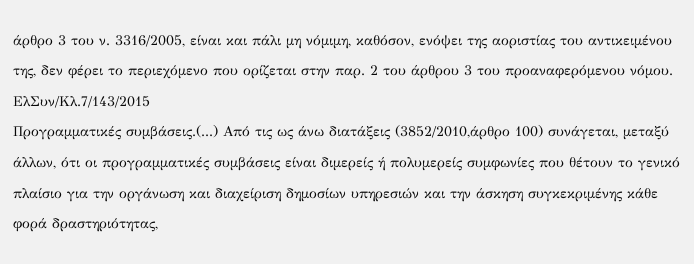άρθρο 3 του ν. 3316/2005, είναι και πάλι μη νόμιμη, καθόσον, ενόψει της αοριστίας του αντικειμένου της, δεν φέρει το περιεχόμενο που ορίζεται στην παρ. 2 του άρθρου 3 του προαναφερόμενου νόμου.
ΕλΣυν/Κλ.7/143/2015
Προγραμματικές συμβάσεις.(...) Από τις ως άνω διατάξεις (3852/2010,άρθρο 100) συνάγεται, μεταξύ άλλων, ότι οι προγραμματικές συμβάσεις είναι διμερείς ή πολυμερείς συμφωνίες που θέτουν το γενικό πλαίσιο για την οργάνωση και διαχείριση δημοσίων υπηρεσιών και την άσκηση συγκεκριμένης κάθε φορά δραστηριότητας,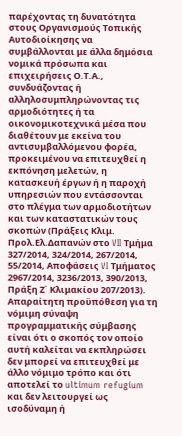παρέχοντας τη δυνατότητα στους Οργανισμούς Τοπικής Αυτοδιοίκησης να συμβάλλονται με άλλα δημόσια νομικά πρόσωπα και επιχειρήσεις Ο.Τ.Α., συνδυάζοντας ή αλληλοσυμπληρώνοντας τις αρμοδιότητες ή τα οικονομικοτεχνικά μέσα που διαθέτουν με εκείνα του αντισυμβαλλόμενου φορέα, προκειμένου να επιτευχθεί η εκπόνηση μελετών, η κατασκευή έργων ή η παροχή υπηρεσιών που εντάσσονται στο πλέγμα των αρμοδιοτήτων και των καταστατικών τους σκοπών (Πράξεις Κλιμ. Προλ.Ελ.Δαπανών στο VII Τμήμα 327/2014, 324/2014, 267/2014, 55/2014, Αποφάσεις VI Τμήματος 2967/2014, 3236/2013, 390/2013, Πράξη Ζ΄ Κλιμακίου 207/2013). Απαραίτητη προϋπόθεση για τη νόμιμη σύναψη προγραμματικής σύμβασης είναι ότι ο σκοπός τον οποίο αυτή καλείται να εκπληρώσει δεν μπορεί να επιτευχθεί με άλλο νόμιμο τρόπο και ότι αποτελεί το ultimum refugium και δεν λειτουργεί ως ισοδύναμη ή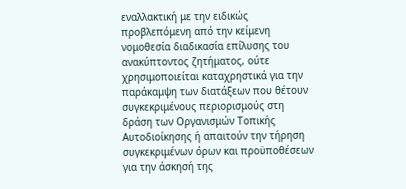εναλλακτική με την ειδικώς προβλεπόμενη από την κείμενη νομοθεσία διαδικασία επίλυσης του ανακύπτοντος ζητήματος, ούτε χρησιμοποιείται καταχρηστικά για την παράκαμψη των διατάξεων που θέτουν συγκεκριμένους περιορισμούς στη δράση των Οργανισμών Τοπικής Αυτοδιοίκησης ή απαιτούν την τήρηση συγκεκριμένων όρων και προϋποθέσεων για την άσκησή της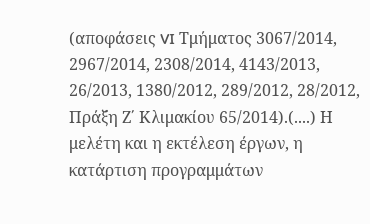(αποφάσεις VI Τμήματος 3067/2014, 2967/2014, 2308/2014, 4143/2013, 26/2013, 1380/2012, 289/2012, 28/2012, Πράξη Ζ΄ Κλιμακίου 65/2014).(....) Η μελέτη και η εκτέλεση έργων, η κατάρτιση προγραμμάτων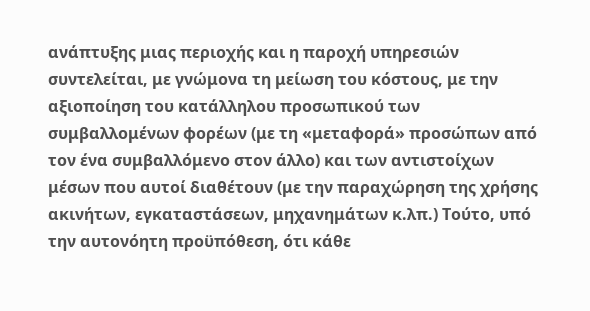ανάπτυξης μιας περιοχής και η παροχή υπηρεσιών συντελείται, με γνώμονα τη μείωση του κόστους, με την αξιοποίηση του κατάλληλου προσωπικού των συμβαλλομένων φορέων (με τη «μεταφορά» προσώπων από τον ένα συμβαλλόμενο στον άλλο) και των αντιστοίχων μέσων που αυτοί διαθέτουν (με την παραχώρηση της χρήσης ακινήτων, εγκαταστάσεων, μηχανημάτων κ.λπ.) Τούτο, υπό την αυτονόητη προϋπόθεση, ότι κάθε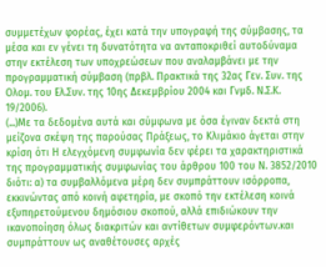συμμετέχων φορέας, έχει κατά την υπογραφή της σύμβασης, τα μέσα και εν γένει τη δυνατότητα να ανταποκριθεί αυτοδύναμα στην εκτέλεση των υποχρεώσεων που αναλαμβάνει με την προγραμματική σύμβαση (πρβλ. Πρακτικά της 32ας Γεν. Συν. της Ολομ. του Ελ.Συν. της 10ης Δεκεμβρίου 2004 και Γνμδ. Ν.Σ.Κ. 19/2006).
(...)Με τα δεδομένα αυτά και σύμφωνα με όσα έγιναν δεκτά στη μείζονα σκέψη της παρούσας Πράξεως, το Κλιμάκιο άγεται στην κρίση ότι Η ελεγχόμενη συμφωνία δεν φέρει τα χαρακτηριστικά της προγραμματικής συμφωνίας του άρθρου 100 του Ν. 3852/2010 διότι: α) τα συμβαλλόμενα μέρη δεν συμπράττουν ισόρροπα, εκκινώντας από κοινή αφετηρία, με σκοπό την εκτέλεση κοινά εξυπηρετούμενου δημόσιου σκοπού, αλλά επιδιώκουν την ικανοποίηση όλως διακριτών και αντίθετων συμφερόντων.και συμπράττουν ως αναθέτουσες αρχές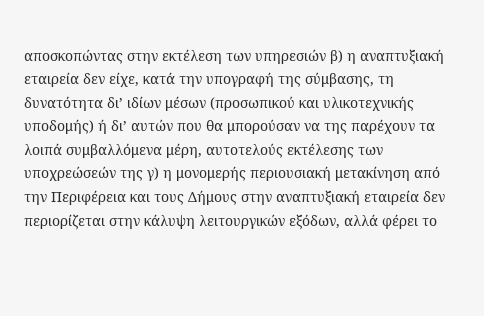αποσκοπώντας στην εκτέλεση των υπηρεσιών β) η αναπτυξιακή εταιρεία δεν είχε, κατά την υπογραφή της σύμβασης, τη δυνατότητα δι’ ιδίων μέσων (προσωπικού και υλικοτεχνικής υποδομής) ή δι’ αυτών που θα μπορούσαν να της παρέχουν τα λοιπά συμβαλλόμενα μέρη, αυτοτελούς εκτέλεσης των υποχρεώσεών της γ) η μονομερής περιουσιακή μετακίνηση από την Περιφέρεια και τους Δήμους στην αναπτυξιακή εταιρεία δεν περιορίζεται στην κάλυψη λειτουργικών εξόδων, αλλά φέρει το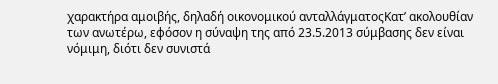χαρακτήρα αμοιβής, δηλαδή οικονομικού ανταλλάγματοςΚατ’ ακολουθίαν των ανωτέρω, εφόσον η σύναψη της από 23.5.2013 σύμβασης δεν είναι νόμιμη, διότι δεν συνιστά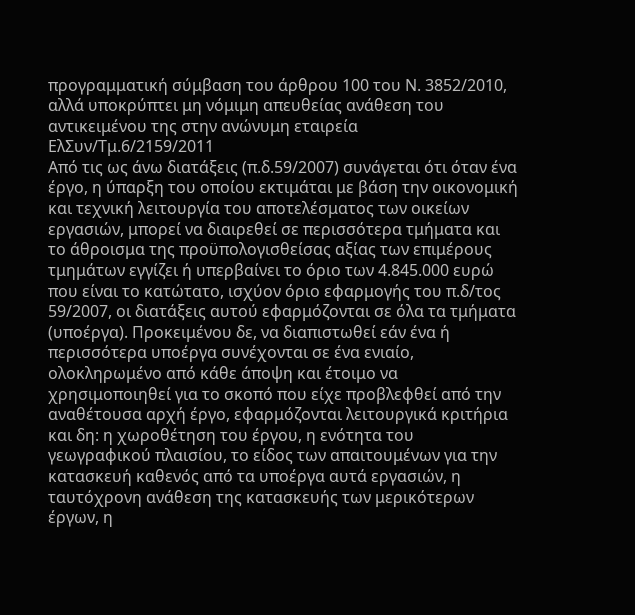προγραμματική σύμβαση του άρθρου 100 του Ν. 3852/2010, αλλά υποκρύπτει μη νόμιμη απευθείας ανάθεση του αντικειμένου της στην ανώνυμη εταιρεία
ΕλΣυν/Τμ.6/2159/2011
Από τις ως άνω διατάξεις (π.δ.59/2007) συνάγεται ότι όταν ένα έργο, η ύπαρξη του οποίου εκτιμάται με βάση την οικονομική και τεχνική λειτουργία του αποτελέσματος των οικείων εργασιών, μπορεί να διαιρεθεί σε περισσότερα τμήματα και το άθροισμα της προϋπολογισθείσας αξίας των επιμέρους τμημάτων εγγίζει ή υπερβαίνει το όριο των 4.845.000 ευρώ που είναι το κατώτατο, ισχύον όριο εφαρμογής του π.δ/τος 59/2007, οι διατάξεις αυτού εφαρμόζονται σε όλα τα τμήματα (υποέργα). Προκειμένου δε, να διαπιστωθεί εάν ένα ή περισσότερα υποέργα συνέχονται σε ένα ενιαίο, ολοκληρωμένο από κάθε άποψη και έτοιμο να χρησιμοποιηθεί για το σκοπό που είχε προβλεφθεί από την αναθέτουσα αρχή έργο, εφαρμόζονται λειτουργικά κριτήρια και δη: η χωροθέτηση του έργου, η ενότητα του γεωγραφικού πλαισίου, το είδος των απαιτουμένων για την κατασκευή καθενός από τα υποέργα αυτά εργασιών, η ταυτόχρονη ανάθεση της κατασκευής των μερικότερων έργων, η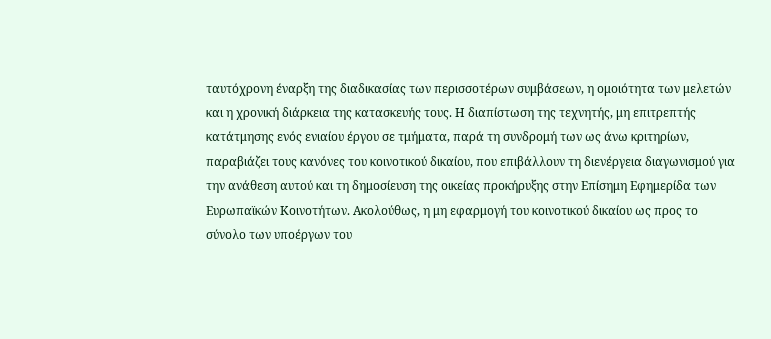ταυτόχρονη έναρξη της διαδικασίας των περισσοτέρων συμβάσεων, η ομοιότητα των μελετών και η χρονική διάρκεια της κατασκευής τους. Η διαπίστωση της τεχνητής, μη επιτρεπτής κατάτμησης ενός ενιαίου έργου σε τμήματα, παρά τη συνδρομή των ως άνω κριτηρίων, παραβιάζει τους κανόνες του κοινοτικού δικαίου, που επιβάλλουν τη διενέργεια διαγωνισμού για την ανάθεση αυτού και τη δημοσίευση της οικείας προκήρυξης στην Επίσημη Εφημερίδα των Ευρωπαϊκών Κοινοτήτων. Ακολούθως, η μη εφαρμογή του κοινοτικού δικαίου ως προς το σύνολο των υποέργων του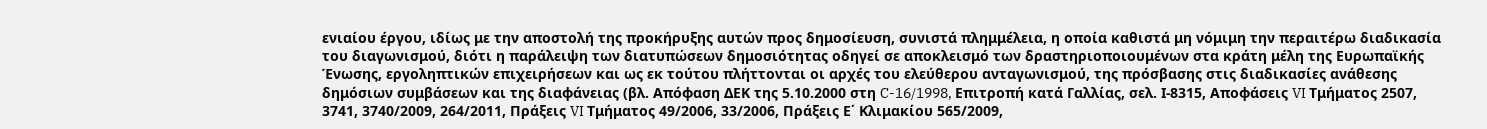ενιαίου έργου, ιδίως με την αποστολή της προκήρυξης αυτών προς δημοσίευση, συνιστά πλημμέλεια, η οποία καθιστά μη νόμιμη την περαιτέρω διαδικασία του διαγωνισμού, διότι η παράλειψη των διατυπώσεων δημοσιότητας οδηγεί σε αποκλεισμό των δραστηριοποιουμένων στα κράτη μέλη της Ευρωπαϊκής Ένωσης, εργοληπτικών επιχειρήσεων και ως εκ τούτου πλήττονται οι αρχές του ελεύθερου ανταγωνισμού, της πρόσβασης στις διαδικασίες ανάθεσης δημόσιων συμβάσεων και της διαφάνειας (βλ. Απόφαση ΔΕΚ της 5.10.2000 στη C-16/1998, Επιτροπή κατά Γαλλίας, σελ. Ι-8315, Αποφάσεις VI Τμήματος 2507, 3741, 3740/2009, 264/2011, Πράξεις VI Τμήματος 49/2006, 33/2006, Πράξεις Ε΄ Κλιμακίου 565/2009,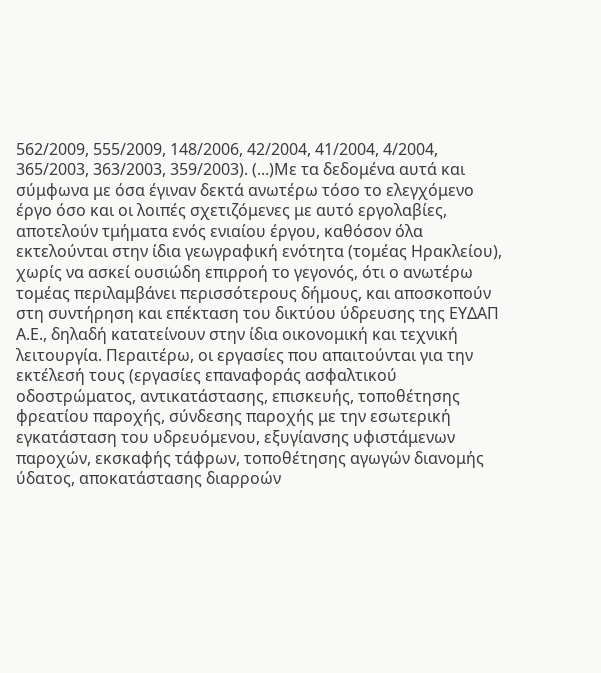562/2009, 555/2009, 148/2006, 42/2004, 41/2004, 4/2004, 365/2003, 363/2003, 359/2003). (...)Με τα δεδομένα αυτά και σύμφωνα με όσα έγιναν δεκτά ανωτέρω τόσο το ελεγχόμενο έργο όσο και οι λοιπές σχετιζόμενες με αυτό εργολαβίες, αποτελούν τμήματα ενός ενιαίου έργου, καθόσον όλα εκτελούνται στην ίδια γεωγραφική ενότητα (τομέας Ηρακλείου), χωρίς να ασκεί ουσιώδη επιρροή το γεγονός, ότι ο ανωτέρω τομέας περιλαμβάνει περισσότερους δήμους, και αποσκοπούν στη συντήρηση και επέκταση του δικτύου ύδρευσης της ΕΥΔΑΠ Α.Ε., δηλαδή κατατείνουν στην ίδια οικονομική και τεχνική λειτουργία. Περαιτέρω, οι εργασίες που απαιτούνται για την εκτέλεσή τους (εργασίες επαναφοράς ασφαλτικού οδοστρώματος, αντικατάστασης, επισκευής, τοποθέτησης φρεατίου παροχής, σύνδεσης παροχής με την εσωτερική εγκατάσταση του υδρευόμενου, εξυγίανσης υφιστάμενων παροχών, εκσκαφής τάφρων, τοποθέτησης αγωγών διανομής ύδατος, αποκατάστασης διαρροών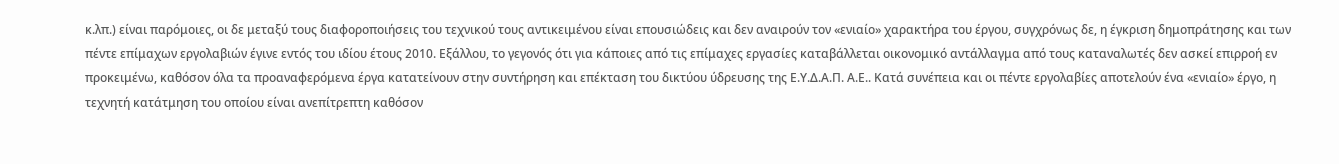κ.λπ.) είναι παρόμοιες, οι δε μεταξύ τους διαφοροποιήσεις του τεχνικού τους αντικειμένου είναι επουσιώδεις και δεν αναιρούν τον «ενιαίο» χαρακτήρα του έργου, συγχρόνως δε, η έγκριση δημοπράτησης και των πέντε επίμαχων εργολαβιών έγινε εντός του ιδίου έτους 2010. Εξάλλου, το γεγονός ότι για κάποιες από τις επίμαχες εργασίες καταβάλλεται οικονομικό αντάλλαγμα από τους καταναλωτές δεν ασκεί επιρροή εν προκειμένω, καθόσον όλα τα προαναφερόμενα έργα κατατείνουν στην συντήρηση και επέκταση του δικτύου ύδρευσης της Ε.Υ.Δ.Α.Π. Α.Ε.. Κατά συνέπεια και οι πέντε εργολαβίες αποτελούν ένα «ενιαίο» έργο, η τεχνητή κατάτμηση του οποίου είναι ανεπίτρεπτη καθόσον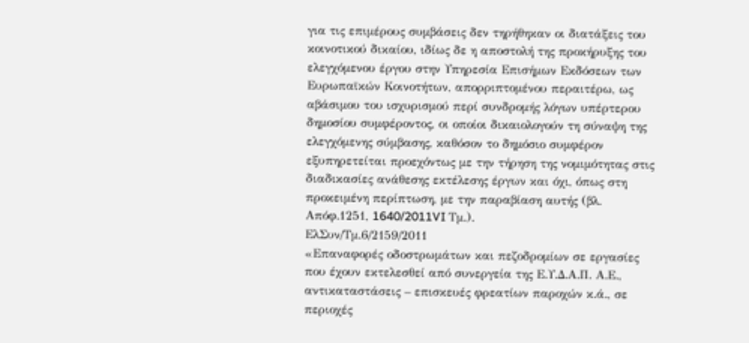για τις επιμέρους συμβάσεις δεν τηρήθηκαν οι διατάξεις του κοινοτικού δικαίου, ιδίως δε η αποστολή της προκήρυξης του ελεγχόμενου έργου στην Υπηρεσία Επισήμων Εκδόσεων των Ευρωπαϊκών Κοινοτήτων, απορριπτομένου περαιτέρω, ως αβάσιμου του ισχυρισμού περί συνδρομής λόγων υπέρτερου δημοσίου συμφέροντος, οι οποίοι δικαιολογούν τη σύναψη της ελεγχόμενης σύμβασης, καθόσον το δημόσιο συμφέρον εξυπηρετείται προεχόντως με την τήρηση της νομιμότητας στις διαδικασίες ανάθεσης εκτέλεσης έργων και όχι, όπως στη προκειμένη περίπτωση, με την παραβίαση αυτής (βλ. Απόφ.1251, 1640/2011VI Τμ.).
ΕλΣυν/Τμ.6/2159/2011
«Επαναφορές οδοστρωμάτων και πεζοδρομίων σε εργασίες που έχουν εκτελεσθεί από συνεργεία της Ε.Υ.Δ.Α.Π. Α.Ε., αντικαταστάσεις – επισκευές φρεατίων παροχών κ.ά., σε περιοχές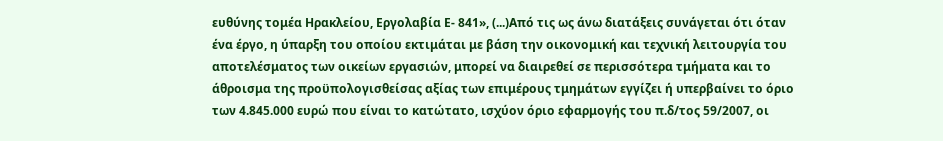ευθύνης τομέα Ηρακλείου, Εργολαβία Ε- 841», (...)Από τις ως άνω διατάξεις συνάγεται ότι όταν ένα έργο, η ύπαρξη του οποίου εκτιμάται με βάση την οικονομική και τεχνική λειτουργία του αποτελέσματος των οικείων εργασιών, μπορεί να διαιρεθεί σε περισσότερα τμήματα και το άθροισμα της προϋπολογισθείσας αξίας των επιμέρους τμημάτων εγγίζει ή υπερβαίνει το όριο των 4.845.000 ευρώ που είναι το κατώτατο, ισχύον όριο εφαρμογής του π.δ/τος 59/2007, οι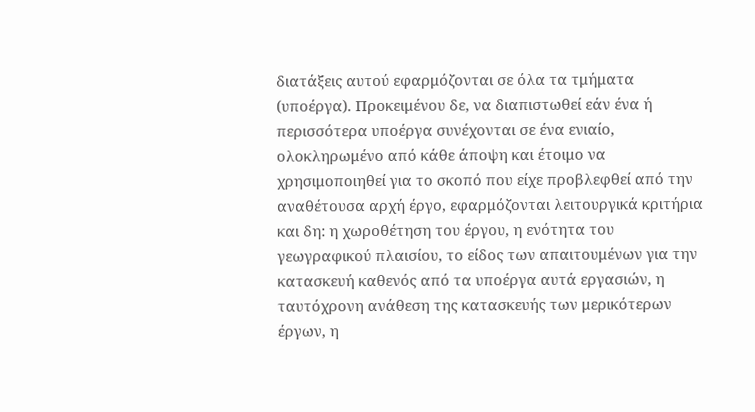διατάξεις αυτού εφαρμόζονται σε όλα τα τμήματα (υποέργα). Προκειμένου δε, να διαπιστωθεί εάν ένα ή περισσότερα υποέργα συνέχονται σε ένα ενιαίο, ολοκληρωμένο από κάθε άποψη και έτοιμο να χρησιμοποιηθεί για το σκοπό που είχε προβλεφθεί από την αναθέτουσα αρχή έργο, εφαρμόζονται λειτουργικά κριτήρια και δη: η χωροθέτηση του έργου, η ενότητα του γεωγραφικού πλαισίου, το είδος των απαιτουμένων για την κατασκευή καθενός από τα υποέργα αυτά εργασιών, η ταυτόχρονη ανάθεση της κατασκευής των μερικότερων έργων, η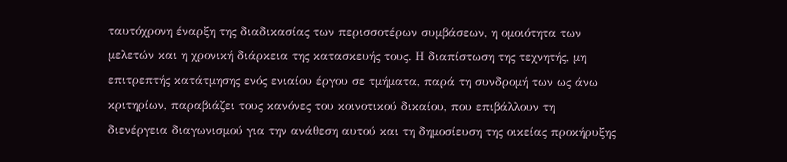ταυτόχρονη έναρξη της διαδικασίας των περισσοτέρων συμβάσεων, η ομοιότητα των μελετών και η χρονική διάρκεια της κατασκευής τους. Η διαπίστωση της τεχνητής, μη επιτρεπτής κατάτμησης ενός ενιαίου έργου σε τμήματα, παρά τη συνδρομή των ως άνω κριτηρίων, παραβιάζει τους κανόνες του κοινοτικού δικαίου, που επιβάλλουν τη διενέργεια διαγωνισμού για την ανάθεση αυτού και τη δημοσίευση της οικείας προκήρυξης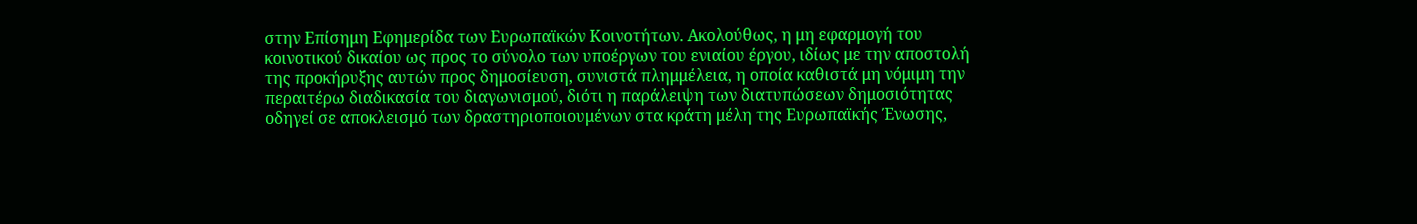στην Επίσημη Εφημερίδα των Ευρωπαϊκών Κοινοτήτων. Ακολούθως, η μη εφαρμογή του κοινοτικού δικαίου ως προς το σύνολο των υποέργων του ενιαίου έργου, ιδίως με την αποστολή της προκήρυξης αυτών προς δημοσίευση, συνιστά πλημμέλεια, η οποία καθιστά μη νόμιμη την περαιτέρω διαδικασία του διαγωνισμού, διότι η παράλειψη των διατυπώσεων δημοσιότητας οδηγεί σε αποκλεισμό των δραστηριοποιουμένων στα κράτη μέλη της Ευρωπαϊκής Ένωσης,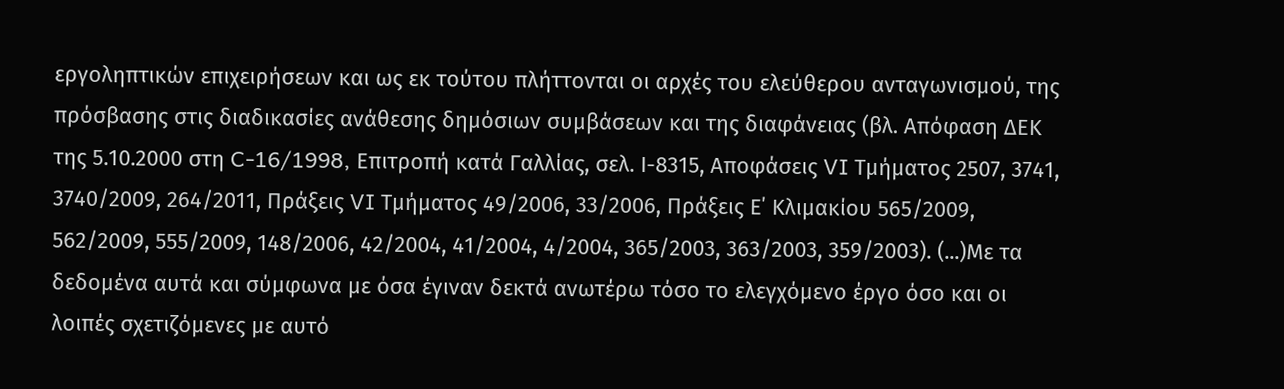εργοληπτικών επιχειρήσεων και ως εκ τούτου πλήττονται οι αρχές του ελεύθερου ανταγωνισμού, της πρόσβασης στις διαδικασίες ανάθεσης δημόσιων συμβάσεων και της διαφάνειας (βλ. Απόφαση ΔΕΚ της 5.10.2000 στη C-16/1998, Επιτροπή κατά Γαλλίας, σελ. Ι-8315, Αποφάσεις VI Τμήματος 2507, 3741, 3740/2009, 264/2011, Πράξεις VI Τμήματος 49/2006, 33/2006, Πράξεις Ε΄ Κλιμακίου 565/2009, 562/2009, 555/2009, 148/2006, 42/2004, 41/2004, 4/2004, 365/2003, 363/2003, 359/2003). (...)Με τα δεδομένα αυτά και σύμφωνα με όσα έγιναν δεκτά ανωτέρω τόσο το ελεγχόμενο έργο όσο και οι λοιπές σχετιζόμενες με αυτό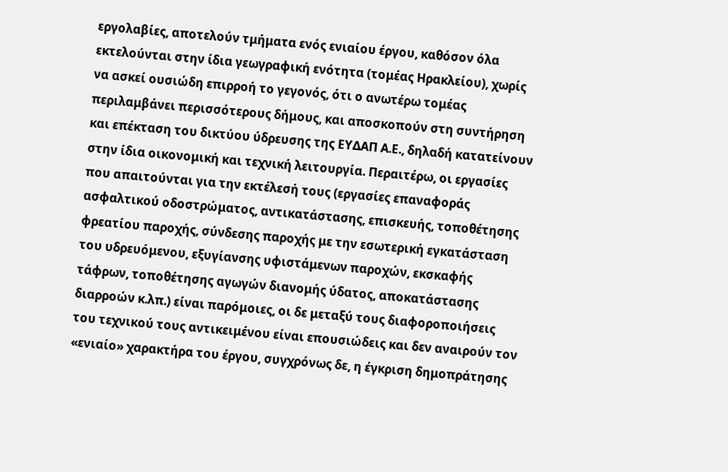εργολαβίες, αποτελούν τμήματα ενός ενιαίου έργου, καθόσον όλα εκτελούνται στην ίδια γεωγραφική ενότητα (τομέας Ηρακλείου), χωρίς να ασκεί ουσιώδη επιρροή το γεγονός, ότι ο ανωτέρω τομέας περιλαμβάνει περισσότερους δήμους, και αποσκοπούν στη συντήρηση και επέκταση του δικτύου ύδρευσης της ΕΥΔΑΠ Α.Ε., δηλαδή κατατείνουν στην ίδια οικονομική και τεχνική λειτουργία. Περαιτέρω, οι εργασίες που απαιτούνται για την εκτέλεσή τους (εργασίες επαναφοράς ασφαλτικού οδοστρώματος, αντικατάστασης, επισκευής, τοποθέτησης φρεατίου παροχής, σύνδεσης παροχής με την εσωτερική εγκατάσταση του υδρευόμενου, εξυγίανσης υφιστάμενων παροχών, εκσκαφής τάφρων, τοποθέτησης αγωγών διανομής ύδατος, αποκατάστασης διαρροών κ.λπ.) είναι παρόμοιες, οι δε μεταξύ τους διαφοροποιήσεις του τεχνικού τους αντικειμένου είναι επουσιώδεις και δεν αναιρούν τον «ενιαίο» χαρακτήρα του έργου, συγχρόνως δε, η έγκριση δημοπράτησης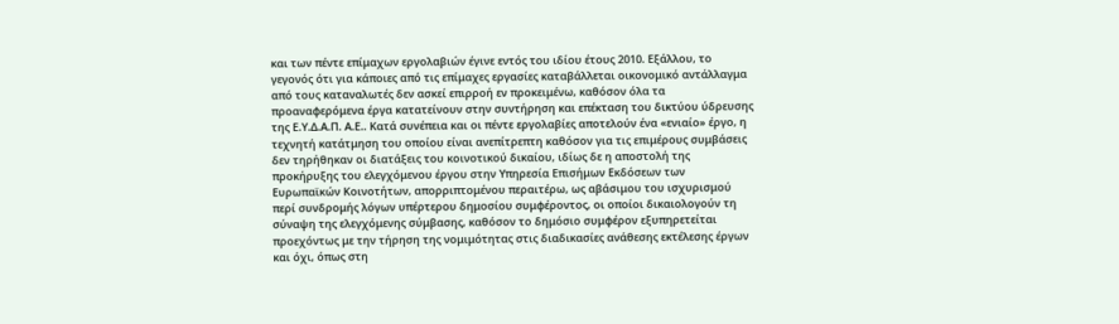και των πέντε επίμαχων εργολαβιών έγινε εντός του ιδίου έτους 2010. Εξάλλου, το γεγονός ότι για κάποιες από τις επίμαχες εργασίες καταβάλλεται οικονομικό αντάλλαγμα από τους καταναλωτές δεν ασκεί επιρροή εν προκειμένω, καθόσον όλα τα προαναφερόμενα έργα κατατείνουν στην συντήρηση και επέκταση του δικτύου ύδρευσης της Ε.Υ.Δ.Α.Π. Α.Ε.. Κατά συνέπεια και οι πέντε εργολαβίες αποτελούν ένα «ενιαίο» έργο, η τεχνητή κατάτμηση του οποίου είναι ανεπίτρεπτη καθόσον για τις επιμέρους συμβάσεις δεν τηρήθηκαν οι διατάξεις του κοινοτικού δικαίου, ιδίως δε η αποστολή της προκήρυξης του ελεγχόμενου έργου στην Υπηρεσία Επισήμων Εκδόσεων των Ευρωπαϊκών Κοινοτήτων, απορριπτομένου περαιτέρω, ως αβάσιμου του ισχυρισμού περί συνδρομής λόγων υπέρτερου δημοσίου συμφέροντος, οι οποίοι δικαιολογούν τη σύναψη της ελεγχόμενης σύμβασης, καθόσον το δημόσιο συμφέρον εξυπηρετείται προεχόντως με την τήρηση της νομιμότητας στις διαδικασίες ανάθεσης εκτέλεσης έργων και όχι, όπως στη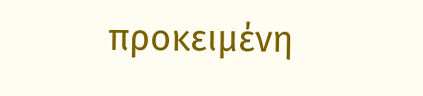προκειμένη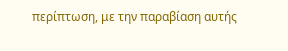περίπτωση, με την παραβίαση αυτής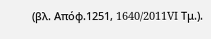(βλ. Απόφ.1251, 1640/2011VI Τμ.).